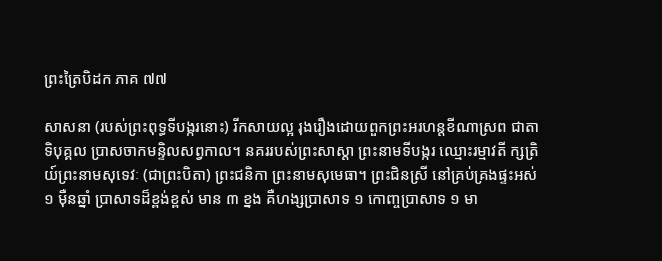ព្រះត្រៃបិដក ភាគ ៧៧

សាសនា (របស់ព្រះពុទ្ធទីបង្ករនោះ) រីកសាយល្អ រុងរឿងដោយពួកព្រះអរហន្តខីណាស្រព ជាតាទិបុគ្គល ប្រាសចាកមន្ទិលសព្វកាល។ នគររបស់ព្រះសាស្តា ព្រះនាមទីបង្ករ ឈ្មោះរម្មាវតី ក្សត្រិយ៍ព្រះនាមសុទេវៈ (ជាព្រះបិតា) ព្រះជនិកា ព្រះនាមសុមេធា។ ព្រះជិនស្រី នៅគ្រប់គ្រងផ្ទះអស់ ១ ម៉ឺនឆ្នាំ ប្រាសាទដ៏ខ្ពង់ខ្ពស់ មាន ៣ ខ្នង គឺហង្សប្រាសាទ ១ កោញ្ចប្រាសាទ ១ មា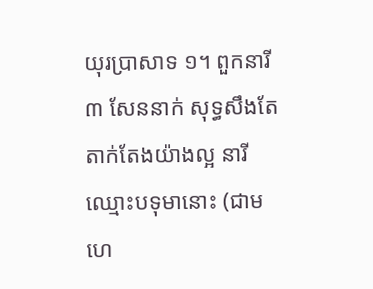យុរប្រាសាទ ១។ ពួកនារី ៣ សែននាក់ សុទ្ធសឹងតែតាក់តែងយ៉ាងល្អ នារីឈ្មោះបទុមានោះ (ជាមហេ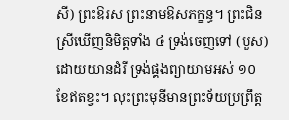សី) ព្រះឱរស ព្រះនាមឱសភក្ខន្ធ។ ព្រះជិនស្រីឃើញនិមិត្តទាំង ៤ ទ្រង់ចេញទៅ (បួស) ដោយយានដំរី ទ្រង់ផ្គងព្យាយាមអស់ ១០ ខែឥតខ្វះ។ លុះព្រះមុនីមានព្រះទ័យប្រព្រឹត្ត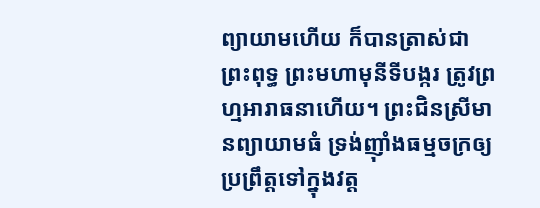ព្យាយាមហើយ ក៏បានត្រាស់ជាព្រះពុទ្ធ ព្រះមហាមុនីទីបង្ករ ត្រូវព្រហ្មអារាធនាហើយ។ ព្រះជិនស្រីមានព្យាយាមធំ ទ្រង់ញ៉ាំងធម្មចក្រឲ្យប្រព្រឹត្តទៅក្នុងវត្ត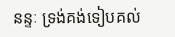នន្ទៈ ទ្រង់គង់ទៀបគល់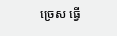ច្រេស ធ្វើ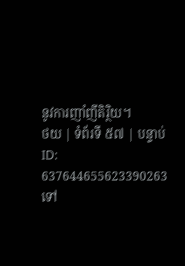នូវការញាំញីតិរ្ថិយ។
ថយ | ទំព័រទី ៥៧ | បន្ទាប់
ID: 637644655623390263
ទៅ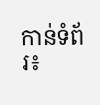កាន់ទំព័រ៖